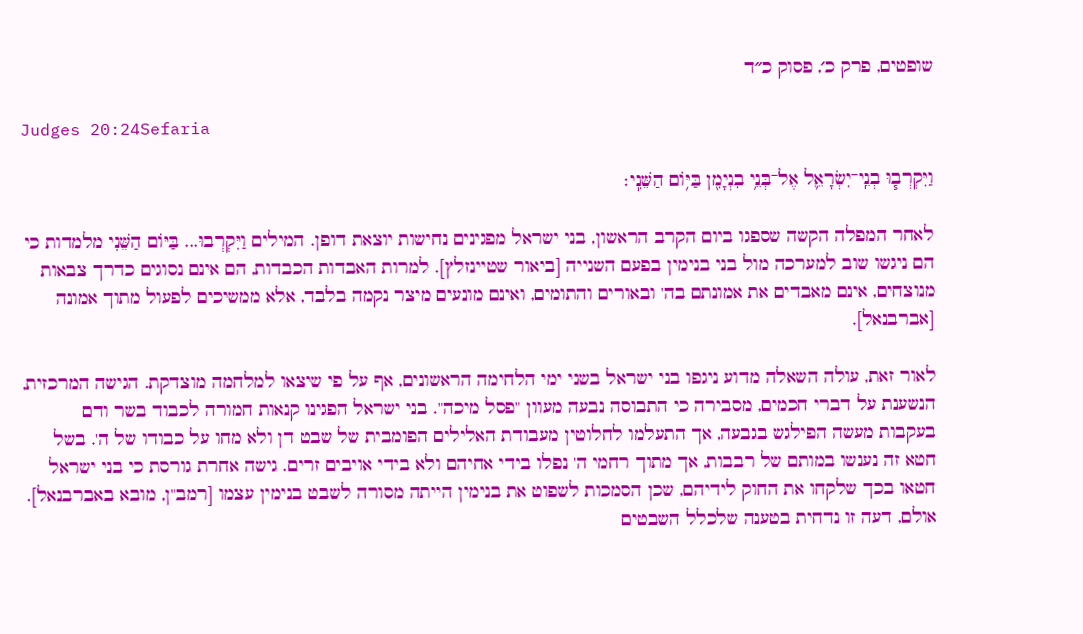שופטים, פרק כ׳, פסוק כ״ד

Judges 20:24Sefaria

וַיִּקְרְב֧וּ בְנֵֽי־יִשְׂרָאֵ֛ל אֶל־בְּנֵ֥י בִנְיָמִ֖ן בַּיּ֥וֹם הַשֵּׁנִֽי׃

לאחר המפלה הקשה שספגו ביום הקרב הראשון, בני ישראל מפגינים נחישות יוצאת דופן. המילים וַיִּקְרְבוּ... בַּיּוֹם הַשֵּׁנִי מלמדות כי הם ניגשו שוב למערכה מול בני בנימין בפעם השנייה [ביאור שטיינזלץ]. למרות האבדות הכבדות, הם אינם נסוגים כדרך צבאות מנוצחים, אינם מאבדים את אמונתם בה' ובאורים והתומים, ואינם מונעים מיצר נקמה בלבד, אלא ממשיכים לפעול מתוך אמונה [אברבנאל].

לאור זאת, עולה השאלה מדוע ניגפו בני ישראל בשני ימי הלחימה הראשונים, אף על פי שיצאו למלחמה מוצדקת. הגישה המרכזית, הנשענת על דברי חכמים, מסבירה כי התבוסה נבעה מעוון "פסל מיכה". בני ישראל הפגינו קנאות חמורה לכבוד בשר ודם בעקבות מעשה הפילגש בגבעה, אך התעלמו לחלוטין מעבודת האלילים הפומבית של שבט דן ולא מחו על כבודו של ה'. בשל חטא זה נענשו במותם של רבבות, אך מתוך רחמי ה' נפלו בידי אחיהם ולא בידי אויבים זרים. גישה אחרת גורסת כי בני ישראל חטאו בכך שלקחו את החוק לידיהם, שכן הסמכות לשפוט את בנימין הייתה מסורה לשבט בנימין עצמו [רמב"ן, מובא באברבנאל]. אולם, דעה זו נדחית בטענה שלכלל השבטים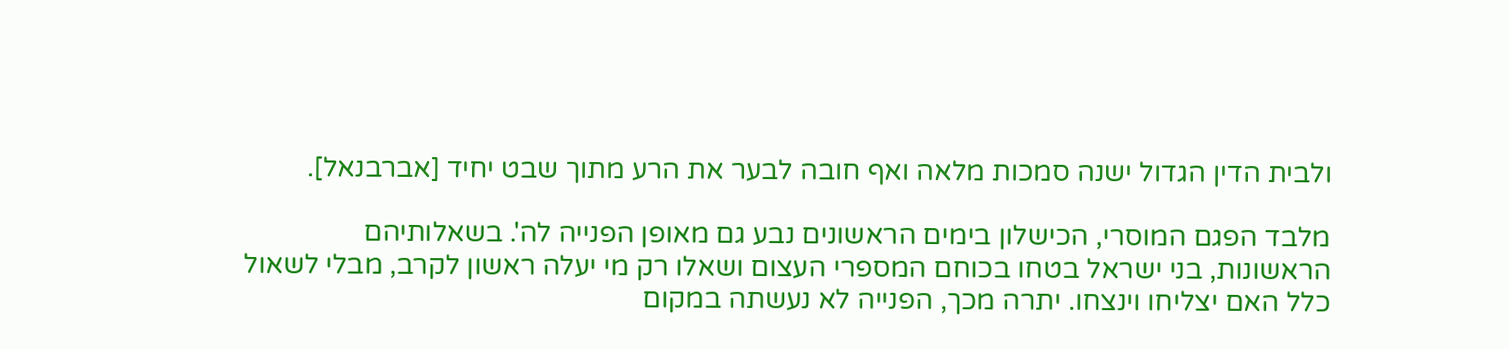ולבית הדין הגדול ישנה סמכות מלאה ואף חובה לבער את הרע מתוך שבט יחיד [אברבנאל].

מלבד הפגם המוסרי, הכישלון בימים הראשונים נבע גם מאופן הפנייה לה'. בשאלותיהם הראשונות, בני ישראל בטחו בכוחם המספרי העצום ושאלו רק מי יעלה ראשון לקרב, מבלי לשאול כלל האם יצליחו וינצחו. יתרה מכך, הפנייה לא נעשתה במקום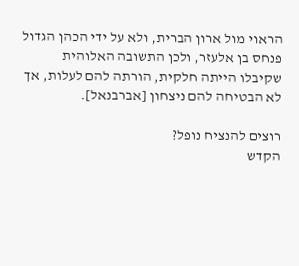הראוי מול ארון הברית, ולא על ידי הכהן הגדול פנחס בן אלעזר, ולכן התשובה האלוהית שקיבלו הייתה חלקית, הורתה להם לעלות, אך לא הבטיחה להם ניצחון [אברבנאל].

רוצים להנציח נופל?
הקדש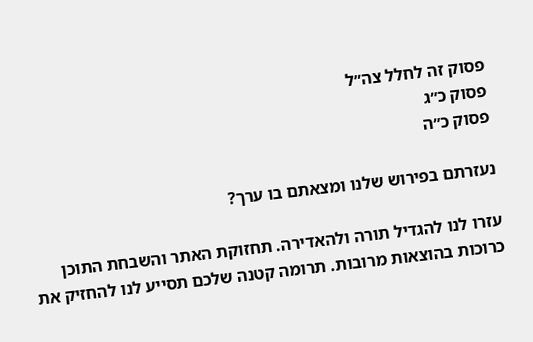פסוק זה לחלל צה״ל
פסוק כ״ג
פסוק כ״ה

נעזרתם בפירוש שלנו ומצאתם בו ערך?

עזרו לנו להגדיל תורה ולהאדירה. תחזוקת האתר והשבחת התוכן כרוכות בהוצאות מרובות. תרומה קטנה שלכם תסייע לנו להחזיק את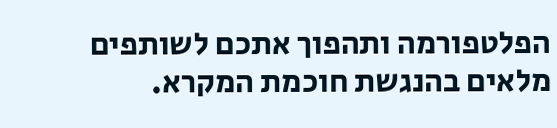הפלטפורמה ותהפוך אתכם לשותפים מלאים בהנגשת חוכמת המקרא.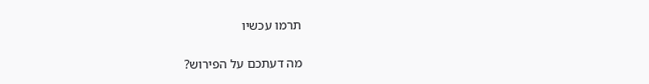תרמו עכשיו

מה דעתכם על הפירוש?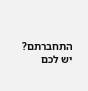התחברתם? יש לכם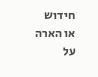חידוש או הארה על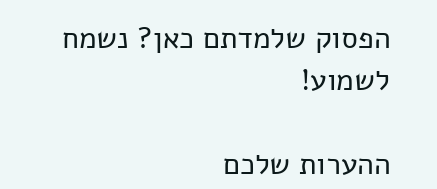הפסוק שלמדתם כאן? נשמח לשמוע!

ההערות שלכם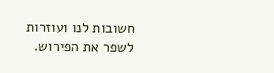חשובות לנו ועוזרות לשפר את הפירוש.